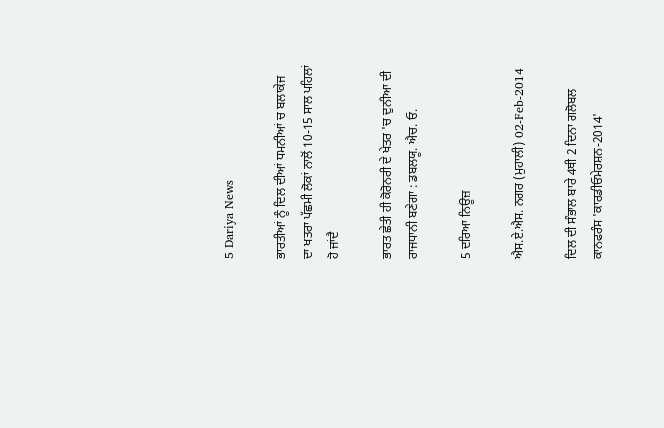5 Dariya News

ਭਾਰਤੀਆਂ ਨੂੰ ਦਿਲ ਦੀਆਂ ਧਮਨੀਆਂ ਚ ਬਲਾਕੇਜ ਦਾ ਖਤਰਾ ਪੱਛਮੀ ਲੋਕਾਂ ਨਾਲੋਂ 10-15 ਸਾਲ ਪਹਿਲਾਂ ਹੋ ਜਾਂਦੈ

ਭਾਰਤ ਛੇਤੀ ਹੀ ਕੋਰੋਨਰੀ ਦੇ ਖੇਤਰ 'ਚ ਦੁਨੀਆ ਦੀ ਰਾਜਧਾਨੀ ਬਣੇਗਾ : ਡਬਲਯੂ. ਐਚ. ਓ.

5 ਦਰਿਆ ਨਿਊਜ਼

ਐਸ.ਏ.ਐਸ. ਨਗਰ (ਮੁਹਾਲੀ) 02-Feb-2014

ਦਿਲ ਦੀ ਸੰਭਾਲ ਬਾਰੇ 4ਥੀ 2 ਦਿਨਾ ਗਲੋਬਲ ਕਾਨਫਰੰਸ 'ਕਾਰਡੀਓਮੇਰਸ਼ਨ-2014'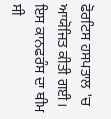ਫੋਰਟਿਸ ਹਸਪਤਾਲ 'ਚ ਆਯੋਜਿਤ ਕੀਤੀ ਗਈ। ਇਸ ਕਾਨਫਰੰਸ ਦਾ ਥੀਮ ਸੀ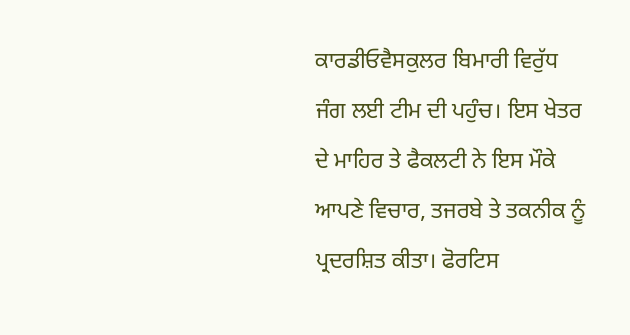ਕਾਰਡੀਓਵੈਸਕੁਲਰ ਬਿਮਾਰੀ ਵਿਰੁੱਧ ਜੰਗ ਲਈ ਟੀਮ ਦੀ ਪਹੁੰਚ। ਇਸ ਖੇਤਰ ਦੇ ਮਾਹਿਰ ਤੇ ਫੈਕਲਟੀ ਨੇ ਇਸ ਮੌਕੇ ਆਪਣੇ ਵਿਚਾਰ, ਤਜਰਬੇ ਤੇ ਤਕਨੀਕ ਨੂੰ ਪ੍ਰਦਰਸ਼ਿਤ ਕੀਤਾ। ਫੋਰਟਿਸ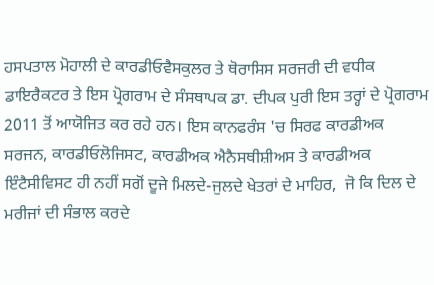ਹਸਪਤਾਲ ਮੋਹਾਲੀ ਦੇ ਕਾਰਡੀਓਵੈਸਕੁਲਰ ਤੇ ਥੋਰਾਸਿਸ ਸਰਜਰੀ ਦੀ ਵਧੀਕ ਡਾਇਰੈਕਟਰ ਤੇ ਇਸ ਪ੍ਰੋਗਰਾਮ ਦੇ ਸੰਸਥਾਪਕ ਡਾ. ਦੀਪਕ ਪੁਰੀ ਇਸ ਤਰ੍ਹਾਂ ਦੇ ਪ੍ਰੋਗਰਾਮ 2011 ਤੋਂ ਆਯੋਜਿਤ ਕਰ ਰਹੇ ਹਨ। ਇਸ ਕਾਨਫਰੰਸ 'ਚ ਸਿਰਫ ਕਾਰਡੀਅਕ ਸਰਜਨ, ਕਾਰਡੀਓਲੋਜਿਸਟ, ਕਾਰਡੀਅਕ ਐਨੈਸਥੀਸ਼ੀਅਸ ਤੇ ਕਾਰਡੀਅਕ ਇੰਟੈਸੀਵਿਸਟ ਹੀ ਨਹੀਂ ਸਗੋਂ ਦੂਜੇ ਮਿਲਦੇ-ਜੁਲਦੇ ਖੇਤਰਾਂ ਦੇ ਮਾਹਿਰ,  ਜੋ ਕਿ ਦਿਲ ਦੇ ਮਰੀਜਾਂ ਦੀ ਸੰਭਾਲ ਕਰਦੇ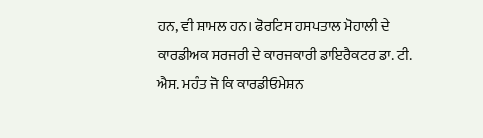ਹਨ, ਵੀ ਸ਼ਾਮਲ ਹਨ। ਫੋਰਟਿਸ ਹਸਪਤਾਲ ਮੋਹਾਲੀ ਦੇ ਕਾਰਡੀਅਕ ਸਰਜਰੀ ਦੇ ਕਾਰਜਕਾਰੀ ਡਾਇਰੈਕਟਰ ਡਾ. ਟੀ. ਐਸ. ਮਹੰਤ ਜੋ ਕਿ ਕਾਰਡੀਓਮੇਸ਼ਨ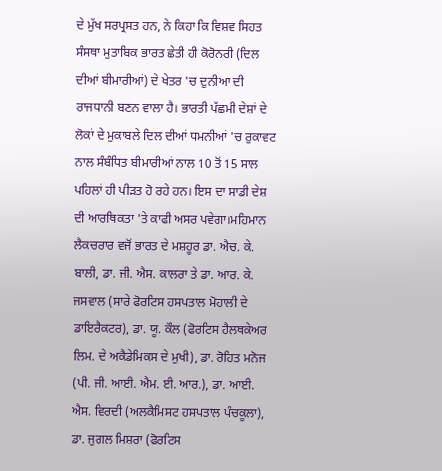ਦੇ ਮੁੱਖ ਸਰਪ੍ਰਸਤ ਹਨ, ਨੇ ਕਿਹਾ ਕਿ ਵਿਸ਼ਵ ਸਿਹਤ ਸੰਸਥਾ ਮੁਤਾਬਿਕ ਭਾਰਤ ਛੇਤੀ ਹੀ ਕੋਰੋਨਰੀ (ਦਿਲ ਦੀਆਂ ਬੀਮਾਰੀਆਂ) ਦੇ ਖੇਤਰ 'ਚ ਦੁਨੀਆ ਦੀ ਰਾਜਧਾਨੀ ਬਣਨ ਵਾਲਾ ਹੈ। ਭਾਰਤੀ ਪੱਛਮੀ ਦੇਸ਼ਾਂ ਦੇ ਲੋਕਾਂ ਦੇ ਮੁਕਾਬਲੇ ਦਿਲ ਦੀਆਂ ਧਮਨੀਆਂ 'ਚ ਰੁਕਾਵਟ ਨਾਲ ਸੰਬੰਧਿਤ ਬੀਮਾਰੀਆਂ ਨਾਲ 10 ਤੋਂ 15 ਸਾਲ ਪਹਿਲਾਂ ਹੀ ਪੀੜਤ ਹੋ ਰਹੇ ਹਨ। ਇਸ ਦਾ ਸਾਡੀ ਦੇਸ਼ ਦੀ ਆਰਥਿਕਤਾ 'ਤੇ ਕਾਫੀ ਅਸਰ ਪਵੇਗਾ।ਮਹਿਮਾਨ ਲੈਕਚਰਾਰ ਵਜੋਂ ਭਾਰਤ ਦੇ ਮਸ਼ਹੂਰ ਡਾ. ਐਚ. ਕੇ. ਬਾਲੀ, ਡਾ. ਜੀ. ਐਸ. ਕਾਲਰਾ ਤੇ ਡਾ. ਆਰ. ਕੇ. ਜਸਵਾਲ (ਸਾਰੇ ਫੋਰਟਿਸ ਹਸਪਤਾਲ ਮੋਹਾਲੀ ਦੇ ਡਾਇਰੈਕਟਰ), ਡਾ. ਯੂ. ਕੌਲ (ਫੋਰਟਿਸ ਹੈਲਥਕੇਅਰ ਲਿਮ. ਦੇ ਅਕੈਡੇਮਿਕਸ ਦੇ ਮੁਖੀ), ਡਾ. ਰੋਹਿਤ ਮਨੋਜ (ਪੀ. ਜੀ. ਆਈ. ਐਮ. ਈ. ਆਰ.), ਡਾ. ਆਈ. ਐਸ. ਵਿਰਦੀ (ਅਲਕੈਮਿਸਟ ਹਸਪਤਾਲ ਪੰਚਕੂਲਾ), ਡਾ. ਜੁਗਲ ਮਿਸ਼ਰਾ (ਫੋਰਟਿਸ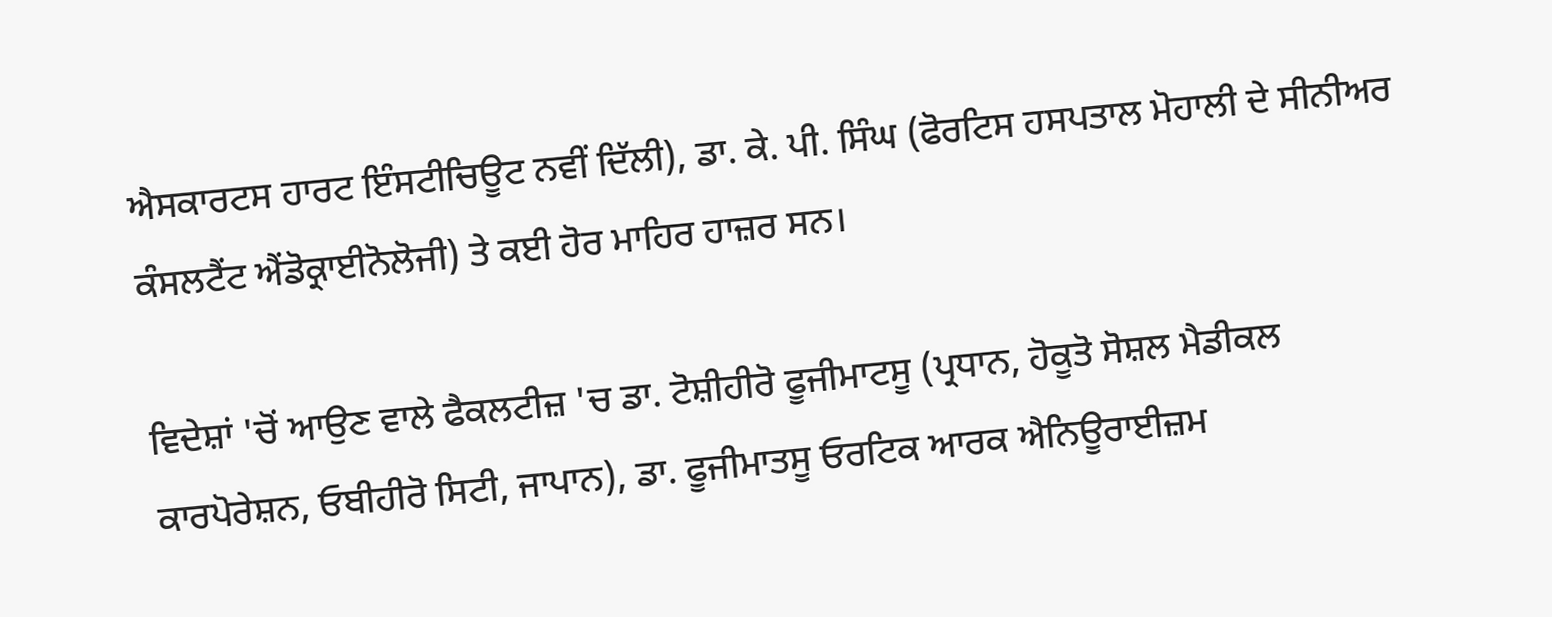ਐਸਕਾਰਟਸ ਹਾਰਟ ਇੰਸਟੀਚਿਊਟ ਨਵੀਂ ਦਿੱਲੀ), ਡਾ. ਕੇ. ਪੀ. ਸਿੰਘ (ਫੋਰਟਿਸ ਹਸਪਤਾਲ ਮੋਹਾਲੀ ਦੇ ਸੀਨੀਅਰ ਕੰਸਲਟੈਂਟ ਐਂਡੋਕ੍ਰਾਈਨੋਲੋਜੀ) ਤੇ ਕਈ ਹੋਰ ਮਾਹਿਰ ਹਾਜ਼ਰ ਸਨ।

ਵਿਦੇਸ਼ਾਂ 'ਚੋਂ ਆਉਣ ਵਾਲੇ ਫੈਕਲਟੀਜ਼ 'ਚ ਡਾ. ਟੋਸ਼ੀਹੀਰੋ ਫੂਜੀਮਾਟਸੂ (ਪ੍ਰਧਾਨ, ਹੋਕੂਤੋ ਸੋਸ਼ਲ ਮੈਡੀਕਲ ਕਾਰਪੋਰੇਸ਼ਨ, ਓਬੀਹੀਰੋ ਸਿਟੀ, ਜਾਪਾਨ), ਡਾ. ਫੂਜੀਮਾਤਸੂ ਓਰਟਿਕ ਆਰਕ ਐਨਿਊਰਾਈਜ਼ਮ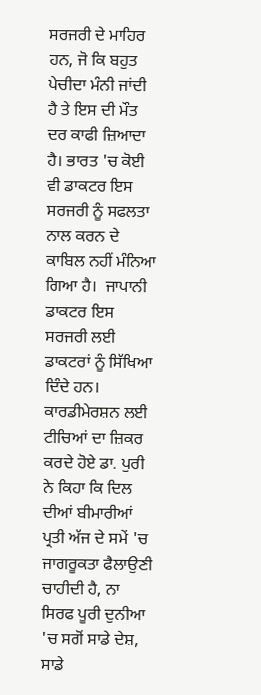ਸਰਜਰੀ ਦੇ ਮਾਹਿਰ ਹਨ, ਜੋ ਕਿ ਬਹੁਤ ਪੇਚੀਦਾ ਮੰਨੀ ਜਾਂਦੀ ਹੈ ਤੇ ਇਸ ਦੀ ਮੌਤ ਦਰ ਕਾਫੀ ਜ਼ਿਆਦਾ ਹੈ। ਭਾਰਤ 'ਚ ਕੋਈ ਵੀ ਡਾਕਟਰ ਇਸ ਸਰਜਰੀ ਨੂੰ ਸਫਲਤਾ ਨਾਲ ਕਰਨ ਦੇ ਕਾਬਿਲ ਨਹੀਂ ਮੰਨਿਆ ਗਿਆ ਹੈ।  ਜਾਪਾਨੀ ਡਾਕਟਰ ਇਸ ਸਰਜਰੀ ਲਈ ਡਾਕਟਰਾਂ ਨੂੰ ਸਿੱਖਿਆ ਦਿੰਦੇ ਹਨ। ਕਾਰਡੀਮੇਰਸ਼ਨ ਲਈ ਟੀਚਿਆਂ ਦਾ ਜ਼ਿਕਰ ਕਰਦੇ ਹੋਏ ਡਾ. ਪੁਰੀ ਨੇ ਕਿਹਾ ਕਿ ਦਿਲ ਦੀਆਂ ਬੀਮਾਰੀਆਂ ਪ੍ਰਤੀ ਅੱਜ ਦੇ ਸਮੇਂ 'ਚ ਜਾਗਰੂਕਤਾ ਫੈਲਾਉਣੀ ਚਾਹੀਦੀ ਹੈ, ਨਾ ਸਿਰਫ ਪੂਰੀ ਦੁਨੀਆ 'ਚ ਸਗੋਂ ਸਾਡੇ ਦੇਸ਼, ਸਾਡੇ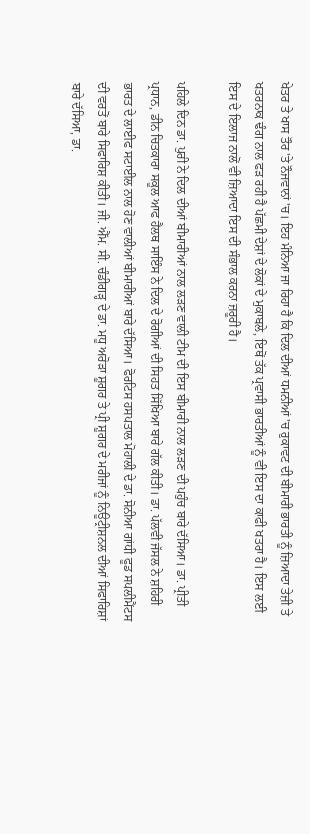ਖੇਤਰ ਤੇ ਖਾਸ ਤੌਰ 'ਤੇ ਨੌਜਵਾਨਾਂ 'ਚ। ਇਹ ਮੰਨਿਆ ਜਾ ਰਿਹਾ ਹੈ ਕਿ ਦਿਲ ਦੀਆਂ ਧਮਨੀਆਂ 'ਚ ਰੁਕਾਵਟ ਦੀ ਬੀਮਾਰੀ ਭਾਰਤੀ ਨੂੰ ਜ਼ਿਆਦਾ ਤੇਜ਼ੀ ਤੇ ਖਤਰਨਾਕ ਢੰਗ ਨਾਲ ਫੜ ਰਹੀ ਹੈ ਪੱਛਮੀ ਦੇਸ਼ਾਂ ਦੇ ਲੋਕਾਂ ਦੇ ਮੁਕਾਬਲੇ, ਇਥੋਂ ਤੱਕ ਪ੍ਰਵਾਸੀ ਭਾਰਤੀਆਂ ਨੂੰ ਵੀ ਇਸ ਦਾ ਕਾਫੀ ਖਤਰਾ ਹੈ। ਇਸ ਲਈ ਇਸ ਦੇ ਇਲਾਜ ਨਾਲੋਂ ਵੀ ਜ਼ਿਆਦਾ ਇਸ ਦੀ ਸੰਭਾਲ ਕਰਨਾ ਜ਼ਰੂਰੀ ਹੈ।

ਪਹਿਲੇ ਦਿਨ ਡਾ. ਪੁਰੀ ਨੇ ਦਿਲ ਦੀਆਂ ਬੀਮਾਰੀਆਂ ਨਾਲ ਲੜਣ ਵਾਲੀ ਟੀਮ ਦੀ ਇਸ ਬੀਮਾਰੀ ਨਾਲ ਲੜਣ ਦੀ ਪਹੁੰਚ ਬਾਰੇ ਦੱਸਿਆ। ਡਾ. ਪ੍ਰੀਤੀ ਪ੍ਰਧਾਨ, ਡੀਨ ਚਿਤਕਾਰਾ ਸਕੂਲ ਆਫ ਹੈਲਥ ਸਾਇੰਸ ਨੇ ਦਿਲ ਦੇ ਰੋਗੀਆਂ ਦੀ ਸਿਹਤ ਸਿੱਖਿਆ ਬਾਰੇ ਗੱਲ ਕੀਤੀ। ਡਾ. ਪੱਲਵੀ ਜੱਸਲ ਨੇ ਸ਼ਹਿਰੀ ਭਾਰਤ ਦੇ ਲਾਈਫ ਸਟਾਈਲ ਨਾਲ ਹੋਣ ਵਾਲੀਆਂ ਬੀਮਾਰੀਆਂ ਬਾਰੇ ਦੱਸਿਆ। ਫੋਰਟਿਸ ਹਸਪਤਾਲ ਮੋਹਾਲੀ ਦੇ ਡਾ. ਸੋਨੀਆ ਗਾਂਧੀ ਫੂਡ ਸਪਲੀਮੈਂਟਸ ਦੀ ਵਰਤੋਂ ਬਾਰੇ ਸਿਫਾਰਿਸ਼ ਕੀਤੀ। ਜੀ. ਐੱਮ. ਸੀ. ਚੰਡੀਗੜ੍ਹ ਦੇ ਡਾ. ਮਧੂ ਅਰੋੜਾ ਸ਼ੂਗਰ ਤੇ ਪ੍ਰੀ ਸ਼ੂਗਰ ਦੇ ਮਰੀਜਾਂ ਨੂੰ ਨਿਊਟ੍ਰੀਸ਼ਨਲ ਦੀਆਂ ਸਿਫਾਰਿਸ਼ਾਂ ਬਾਰੇ ਦੱਸਿਆ, ਡਾ.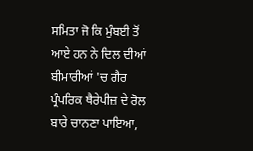ਸਮਿਤਾ ਜੋ ਕਿ ਮੁੰਬਈ ਤੋਂ ਆਏ ਹਨ ਨੇ ਦਿਲ ਦੀਆਂ ਬੀਮਾਰੀਆਂ 'ਚ ਗੈਰ ਪ੍ਰੰਪਰਿਕ ਥੈਰੇਪੀਜ਼ ਦੇ ਰੋਲ ਬਾਰੇ ਚਾਨਣਾ ਪਾਇਆ,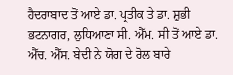ਹੈਦਰਾਬਾਦ ਤੋਂ ਆਏ ਡਾ. ਪ੍ਰਤੀਕ ਤੇ ਡਾ. ਸ਼ੁਭੀ ਭਟਨਾਗਰ, ਲੁਧਿਆਣਾ ਸੀ. ਐੱਮ. ਸੀ ਤੋਂ ਆਏ ਡਾ. ਐੱਚ. ਐੱਸ. ਬੇਦੀ ਨੇ ਯੋਗ ਦੇ ਰੋਲ ਬਾਰੇ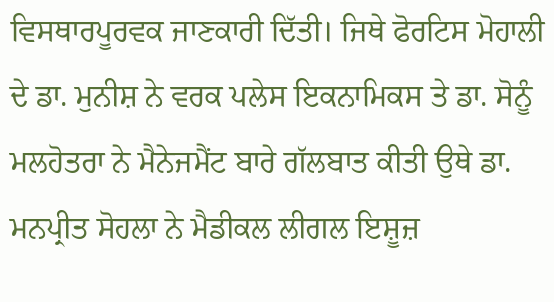ਵਿਸਥਾਰਪੂਰਵਕ ਜਾਣਕਾਰੀ ਦਿੱਤੀ। ਜਿਥੇ ਫੋਰਟਿਸ ਮੋਹਾਲੀ ਦੇ ਡਾ. ਮੁਨੀਸ਼ ਨੇ ਵਰਕ ਪਲੇਸ ਇਕਨਾਮਿਕਸ ਤੇ ਡਾ. ਸੋਨੂੰ ਮਲਹੋਤਰਾ ਨੇ ਮੈਨੇਜਮੈਂਟ ਬਾਰੇ ਗੱਲਬਾਤ ਕੀਤੀ ਉਥੇ ਡਾ. ਮਨਪ੍ਰੀਤ ਸੋਹਲਾ ਨੇ ਮੈਡੀਕਲ ਲੀਗਲ ਇਸ਼ੂਜ਼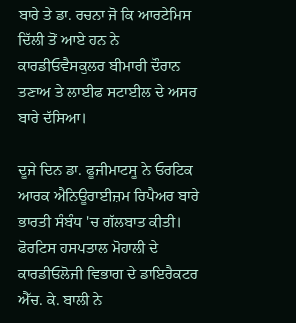ਬਾਰੇ ਤੇ ਡਾ. ਰਚਨਾ ਜੋ ਕਿ ਆਰਟੇਮਿਸ ਦਿੱਲੀ ਤੋਂ ਆਏ ਹਨ ਨੇ ਕਾਰਡੀਓਵੈਸਕੁਲਰ ਬੀਮਾਰੀ ਦੌਰਾਨ ਤਣਾਅ ਤੇ ਲਾਈਫ ਸਟਾਈਲ ਦੇ ਅਸਰ ਬਾਰੇ ਦੱਸਿਆ।

ਦੂਜੇ ਦਿਨ ਡਾ. ਫੂਜੀਮਾਟਸੂ ਨੇ ਓਰਟਿਕ ਆਰਕ ਐਨਿਊਰਾਈਜ਼ਮ ਰਿਪੈਅਰ ਬਾਰੇ ਭਾਰਤੀ ਸੰਬੰਧ 'ਚ ਗੱਲਬਾਤ ਕੀਤੀ। ਫੋਰਟਿਸ ਹਸਪਤਾਲ ਮੋਹਾਲੀ ਦੇ ਕਾਰਡੀਓਲੋਜੀ ਵਿਭਾਗ ਦੇ ਡਾਇਰੈਕਟਰ ਐੱਚ. ਕੇ. ਬਾਲੀ ਨੇ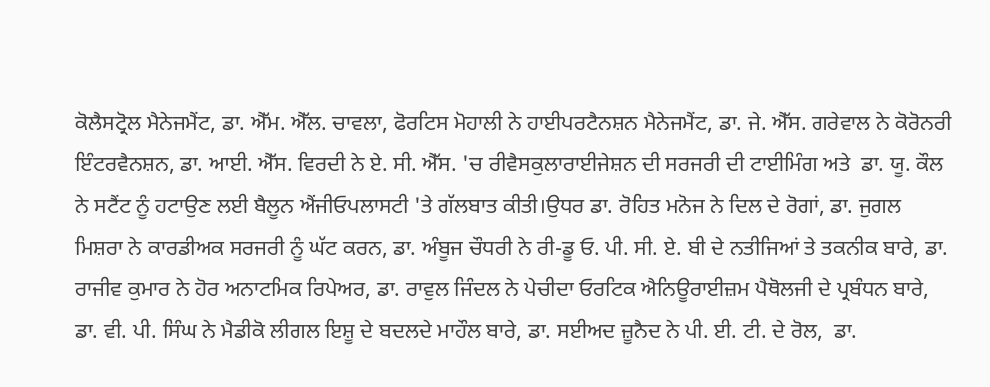ਕੋਲੈਸਟ੍ਰੋਲ ਮੈਨੇਜਮੈਂਟ, ਡਾ. ਐੱਮ. ਐੱਲ. ਚਾਵਲਾ, ਫੋਰਟਿਸ ਮੋਹਾਲੀ ਨੇ ਹਾਈਪਰਟੈਨਸ਼ਨ ਮੈਨੇਜਮੈਂਟ, ਡਾ. ਜੇ. ਐੱਸ. ਗਰੇਵਾਲ ਨੇ ਕੋਰੋਨਰੀ ਇੰਟਰਵੈਨਸ਼ਨ, ਡਾ. ਆਈ. ਐੱਸ. ਵਿਰਦੀ ਨੇ ਏ. ਸੀ. ਐੱਸ. 'ਚ ਰੀਵੈਸਕੁਲਾਰਾਈਜੇਸ਼ਨ ਦੀ ਸਰਜਰੀ ਦੀ ਟਾਈਮਿੰਗ ਅਤੇ  ਡਾ. ਯੂ. ਕੌਲ ਨੇ ਸਟੈਂਟ ਨੂੰ ਹਟਾਉਣ ਲਈ ਬੈਲੂਨ ਐਂਜੀਓਪਲਾਸਟੀ 'ਤੇ ਗੱਲਬਾਤ ਕੀਤੀ।ਉਧਰ ਡਾ. ਰੋਹਿਤ ਮਨੋਜ ਨੇ ਦਿਲ ਦੇ ਰੋਗਾਂ, ਡਾ. ਜੁਗਲ ਮਿਸ਼ਰਾ ਨੇ ਕਾਰਡੀਅਕ ਸਰਜਰੀ ਨੂੰ ਘੱਟ ਕਰਨ, ਡਾ. ਅੰਬੂਜ ਚੌਧਰੀ ਨੇ ਰੀ-ਡੂ ਓ. ਪੀ. ਸੀ. ਏ. ਬੀ ਦੇ ਨਤੀਜਿਆਂ ਤੇ ਤਕਨੀਕ ਬਾਰੇ, ਡਾ. ਰਾਜੀਵ ਕੁਮਾਰ ਨੇ ਹੋਰ ਅਨਾਟਮਿਕ ਰਿਪੇਅਰ, ਡਾ. ਰਾਵੁਲ ਜਿੰਦਲ ਨੇ ਪੇਚੀਦਾ ਓਰਟਿਕ ਐਨਿਊਰਾਈਜ਼ਮ ਪੈਥੋਲਜੀ ਦੇ ਪ੍ਰਬੰਧਨ ਬਾਰੇ, ਡਾ. ਵੀ. ਪੀ. ਸਿੰਘ ਨੇ ਮੈਡੀਕੋ ਲੀਗਲ ਇਸ਼ੂ ਦੇ ਬਦਲਦੇ ਮਾਹੌਲ ਬਾਰੇ, ਡਾ. ਸਈਅਦ ਜ਼ੂਨੈਦ ਨੇ ਪੀ. ਈ. ਟੀ. ਦੇ ਰੋਲ,  ਡਾ.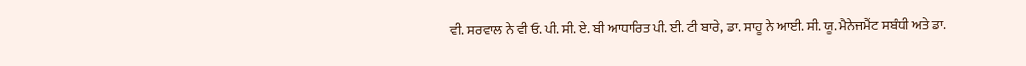ਵੀ. ਸਰਵਾਲ ਨੇ ਵੀ ਓ. ਪੀ. ਸੀ. ਏ. ਬੀ ਆਧਾਰਿਤ ਪੀ. ਈ. ਟੀ ਬਾਰੇ, ਡਾ. ਸਾਹੂ ਨੇ ਆਈ. ਸੀ. ਯੂ. ਮੈਨੇਜਮੈਂਟ ਸਬੰਧੀ ਅਤੇ ਡਾ.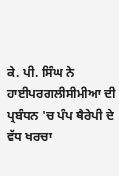ਕੇ. ਪੀ. ਸਿੰਘ ਨੇ ਹਾਈਪਰਗਲੀਸੀਮੀਆ ਦੀ ਪ੍ਰਬੰਧਨ 'ਚ ਪੰਪ ਥੈਰੇਪੀ ਦੇ ਵੱਧ ਖਰਚਾ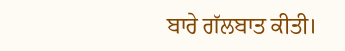ਬਾਰੇ ਗੱਲਬਾਤ ਕੀਤੀ।